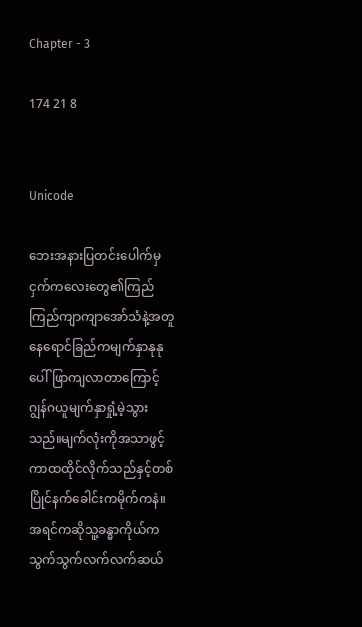Chapter - 3

174 21 8


Unicode

ဘေးအနားပြတင်းပေါက်မှ ငှက်ကလေးတွေ၏ကြည်ကြည်ကျာကျာအော်သံနဲ့အတူ နေရောင်ခြည်ကမျက်နှာနုနုပေါ်ဖြာကျလာတာကြောင့် ဂျွန်ဂယူမျက်နှာရှုံ့မဲ့သွားသည်။မျက်လုံးကိုအသာဖွင့်ကာထထိုင်လိုက်သည်နှင့်တစ်ပြိုင်နက်ခေါင်းကမိုက်ကနဲ။အရင်ကဆိုသူ့ခန္ဓာကိုယ်က သွက်သွက်လက်လက်ဆယ်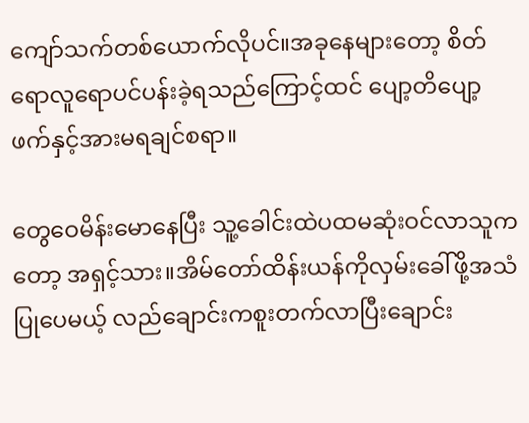ကျော်သက်တစ်ယောက်လိုပင်။အခုနေများတော့ စိတ်ရောလူရောပင်ပန်းခဲ့ရသည်ကြောင့်ထင် ပျော့တိပျော့ဖက်နှင့်အားမရချင်စရာ။

တွေဝေမိန်းမောနေပြီး သူ့ခေါင်းထဲပထမဆုံးဝင်လာသူကတော့ အရှင့်သား။အိမ်တော်ထိန်းယန်ကိုလှမ်းခေါ်ဖို့အသံပြုပေမယ့် လည်ချောင်းကစူးတက်လာပြီးချောင်း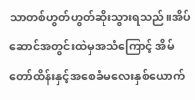သာတစ်ဟွတ်ဟွတ်ဆိုးသွားရသည်။အိပ်ဆောင်အတွင်းထဲမှအသံကြောင့် အိမ်တော်ထိန်းနှင့်အစေခံမလေးနှစ်ယောက်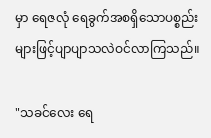မှာ ရေဇလုံ ရေခွက်အစရှိသောပစ္စည်းများဖြင့်ပျာပျာသလဲဝင်လာကြသည်။

"သခင်လေး ရေ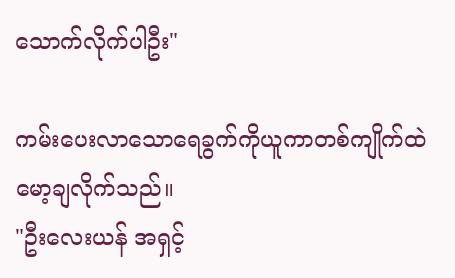သောက်လိုက်ပါဦး"

ကမ်းပေးလာသောရေခွက်ကိုယူကာတစ်ကျိုက်ထဲမော့ချလိုက်သည်။
"ဦးလေးယန် အရှင့်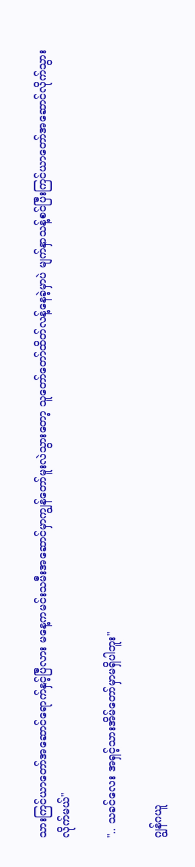သားကြင်ယာတော်အဆောင်ရောက်နှင့်ပြီလား မနေ့ကမင်းသမီးအဆောင်မှာကျွန်တော်မူးလဲသွားတော့ သူတော်တော်ထိတ်လန့်နေခဲ့မှာပဲ မျက်နှာသန့်စင်ပြီးကြင်ယာတော်အဆောင်လိုက်သွားလိုက်မယ်"

".. သခင်လေး အရှင့်သားအိမ်တော်မှာမရှိပါဘူး"

ဂျွန်ဂယူ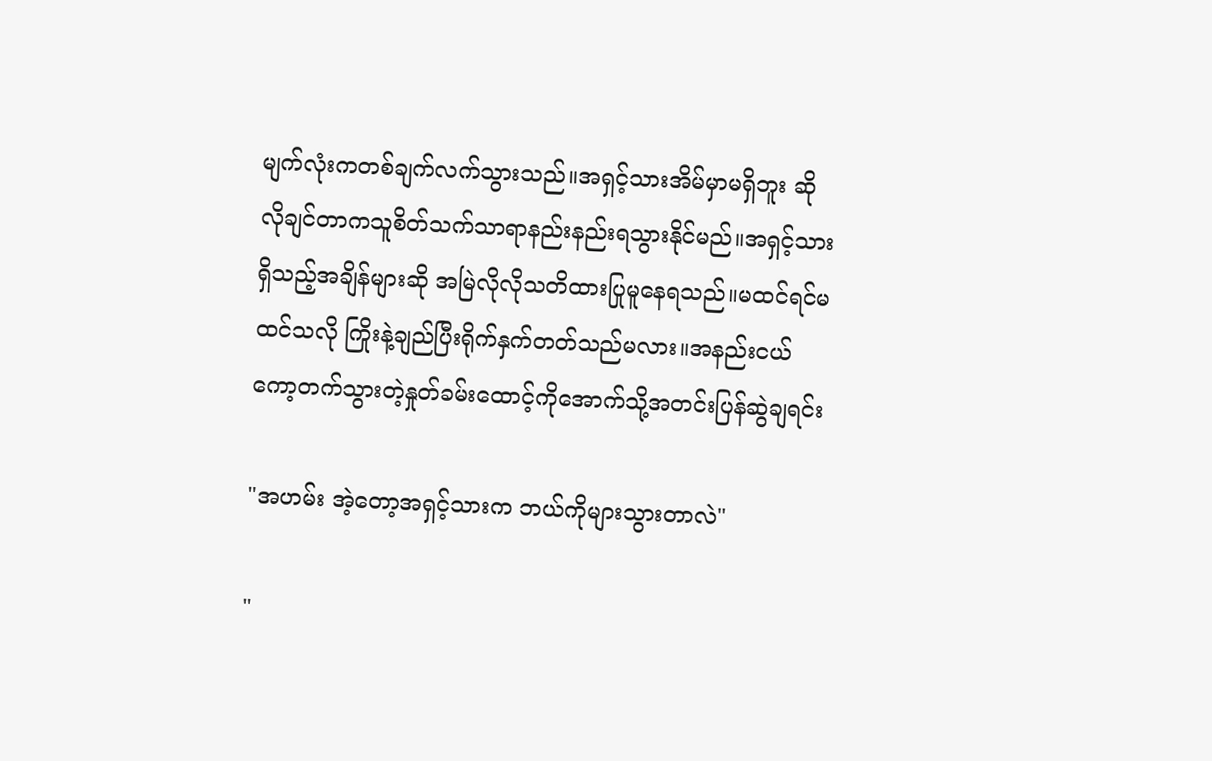မျက်လုံးကတစ်ချက်လက်သွားသည်။အရှင့်သားအိမ်မှာမရှိဘူး ဆိုလိုချင်တာကသူစိတ်သက်သာရာနည်းနည်းရသွားနိုင်မည်။အရှင့်သားရှိသည့်အချိန်များဆို အမြဲလိုလိုသတိထားပြုမူနေရသည်။မထင်ရင်မထင်သလို ကြိုးနဲ့ချည်ပြီးရိုက်နှက်တတ်သည်မလား။အနည်းငယ်ကော့တက်သွားတဲ့နှုတ်ခမ်းထောင့်ကိုအောက်သို့အတင်းပြန်ဆွဲချရင်း

"အဟမ်း အဲ့တော့အရှင့်သားက ဘယ်ကိုများသွားတာလဲ"

"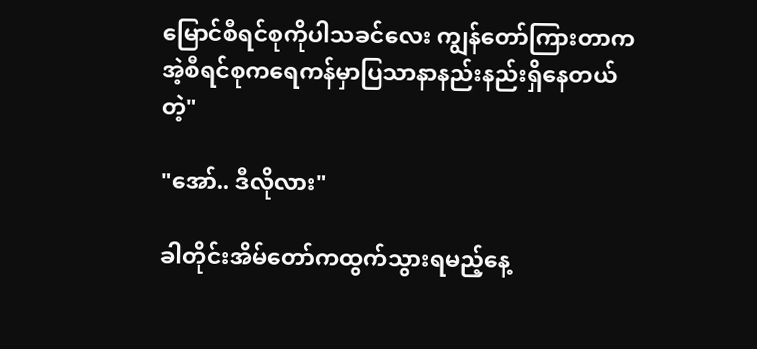မြောင်စီရင်စုကိုပါသခင်လေး ကျွန်တော်ကြားတာက အဲ့စီရင်စုကရေကန်မှာပြသာနာနည်းနည်းရှိနေတယ်တဲ့"

"အော်.. ဒီလိုလား"

ခါတိုင်းအိမ်တော်ကထွက်သွားရမည့်နေ့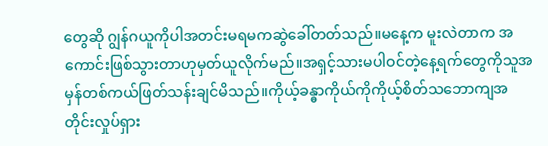တွေဆို ဂျွန်ဂယူကိုပါအတင်းမရမကဆွဲခေါ်တတ်သည်။မနေ့က မူးလဲတာက အကောင်းဖြစ်သွားတာဟုမှတ်ယူလိုက်မည်။အရှင့်သားမပါဝင်တဲ့နေ့ရက်တွေကိုသူအမှန်တစ်ကယ်ဖြတ်သန်းချင်မိသည်။ကိုယ့်ခန္ဓာကိုယ်ကိုကိုယ့်စိတ်သဘောကျအတိုင်းလှုပ်ရှား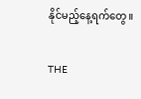နိုင်မည့်နေ့ရက်တွေ။

THE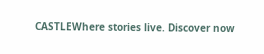CASTLEWhere stories live. Discover now